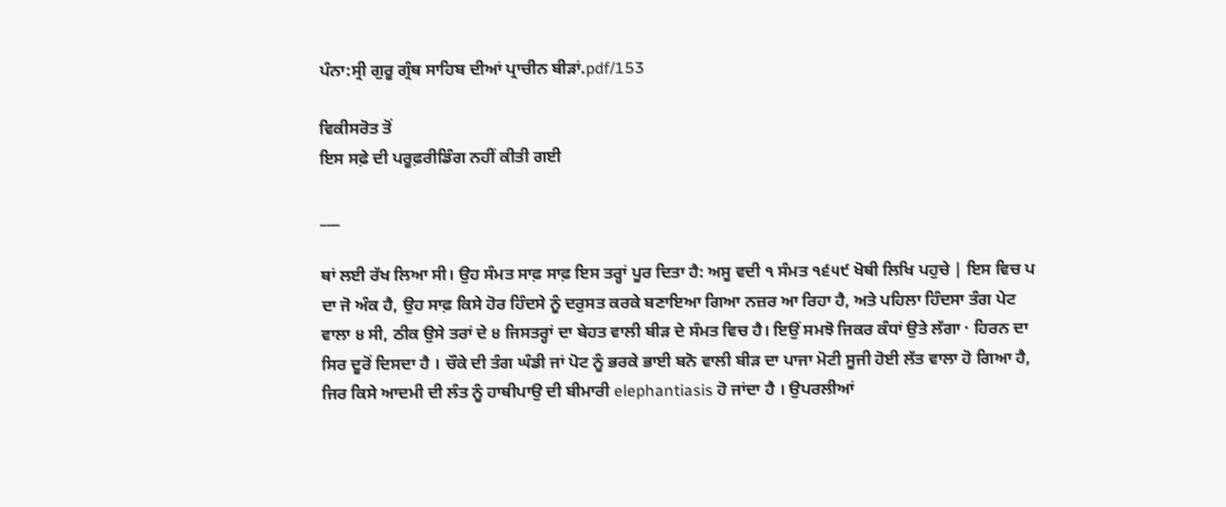ਪੰਨਾ:ਸ੍ਰੀ ਗੁਰੂ ਗ੍ਰੰਥ ਸਾਹਿਬ ਦੀਆਂ ਪ੍ਰਾਚੀਨ ਬੀੜਾਂ.pdf/153

ਵਿਕੀਸਰੋਤ ਤੋਂ
ਇਸ ਸਫ਼ੇ ਦੀ ਪਰੂਫ਼ਰੀਡਿੰਗ ਨਹੀਂ ਕੀਤੀ ਗਈ

___

ਥਾਂ ਲਈ ਰੱਖ ਲਿਆ ਸੀ। ਉਹ ਸੰਮਤ ਸਾਫ਼ ਸਾਫ਼ ਇਸ ਤਰ੍ਹਾਂ ਪੂਰ ਦਿਤਾ ਹੈ: ਅਸੂ ਵਦੀ ੧ ਸੰਮਤ ੧੬੫੯ ਖੋਥੀ ਲਿਖਿ ਪਹੁਚੇ | ਇਸ ਵਿਚ ਪ ਦਾ ਜੋ ਅੰਕ ਹੈ, ਉਹ ਸਾਫ਼ ਕਿਸੇ ਹੋਰ ਹਿੰਦਸੇ ਨੂੰ ਦਰੁਸਤ ਕਰਕੇ ਬਣਾਇਆ ਗਿਆ ਨਜ਼ਰ ਆ ਰਿਹਾ ਹੈ, ਅਤੇ ਪਹਿਲਾ ਹਿੰਦਸਾ ਤੰਗ ਪੇਟ ਵਾਲਾ ੪ ਸੀ, ਠੀਕ ਉਸੇ ਤਰਾਂ ਦੇ ੪ ਜਿਸਤਰ੍ਹਾਂ ਦਾ ਬੇਹਤ ਵਾਲੀ ਬੀੜ ਦੇ ਸੰਮਤ ਵਿਚ ਹੈ। ਇਉਂ ਸਮਝੋ ਜਿਕਰ ਕੰਧਾਂ ਉਤੇ ਲੱਗਾ · ਹਿਰਨ ਦਾ ਸਿਰ ਦੂਰੋਂ ਦਿਸਦਾ ਹੈ । ਚੌਕੇ ਦੀ ਤੰਗ ਘੰਡੀ ਜਾਂ ਪੋਟ ਨੂੰ ਭਰਕੇ ਭਾਈ ਬਨੋ ਵਾਲੀ ਬੀੜ ਦਾ ਪਾਜਾ ਮੋਟੀ ਸੂਜੀ ਹੋਈ ਲੱਤ ਵਾਲਾ ਹੋ ਗਿਆ ਹੈ, ਜਿਰ ਕਿਸੇ ਆਦਮੀ ਦੀ ਲੰਤ ਨੂੰ ਹਾਥੀਪਾਉ ਦੀ ਬੀਮਾਰੀ elephantiasis ਹੋ ਜਾਂਦਾ ਹੈ । ਉਪਰਲੀਆਂ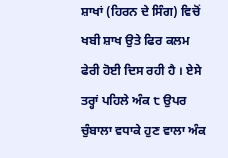ਸ਼ਾਖਾਂ (ਹਿਰਨ ਦੇ ਸਿੰਗ) ਵਿਚੋਂ ਖਬੀ ਸ਼ਾਖ ਉਤੇ ਫਿਰ ਕਲਮ ਫੇਰੀ ਹੋਈ ਦਿਸ ਰਹੀ ਹੈ । ਏਸੇ ਤਰ੍ਹਾਂ ਪਹਿਲੇ ਅੰਕ ੮ ਉਪਰ ਚੁੰਬਾਲਾ ਵਧਾਕੇ ਹੁਣ ਵਾਲਾ ਅੰਕ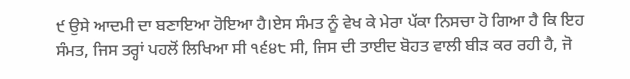੯ ਉਸੇ ਆਦਮੀ ਦਾ ਬਣਾਇਆ ਹੋਇਆ ਹੈ।ਏਸ ਸੰਮਤ ਨੂੰ ਵੇਖ ਕੇ ਮੇਰਾ ਪੱਕਾ ਨਿਸਚਾ ਹੋ ਗਿਆ ਹੈ ਕਿ ਇਹ ਸੰਮਤ, ਜਿਸ ਤਰ੍ਹਾਂ ਪਹਲੋਂ ਲਿਖਿਆ ਸੀ ੧੬੪੮ ਸੀ, ਜਿਸ ਦੀ ਤਾਈਦ ਬੋਹਤ ਵਾਲੀ ਬੀੜ ਕਰ ਰਹੀ ਹੈ, ਜੋ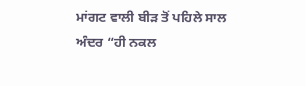ਮਾਂਗਟ ਵਾਲੀ ਬੀੜ ਤੋਂ ਪਹਿਲੇ ਸਾਲ ਅੰਦਰ “ਹੀ ਨਕਲ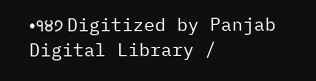•੧੪੭ Digitized by Panjab Digital Library /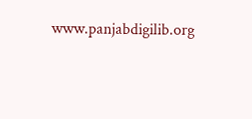www.panjabdigilib.org